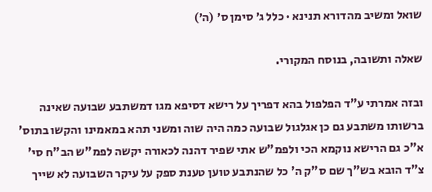שואל ומשיב מהדורא תנינא · כלל ג׳ סימן ס׳ (ה׳)

שאלה ותשובה, בנוסח המקורי.

ובזה אמרתי ע"ד הפלפול בהא דפריך על רישא דסיפא מגו דמשתבע שבועה שאינה ברשותו משתבע גם כן אגלגול שבועה כמה היה שוה ומשני תהא במאמינו והקשו בתוס' א"כ גם הרישא נוקמא הכי ולפמ"ש אתי שפיר דהנה לכאורה יקשה לפמ"ש הב"ח סי' צ"ד הובא בש"ך שם ס"ק ה' כל שהנתבע טוען טענת ספק על עיקר השבועה לא שייך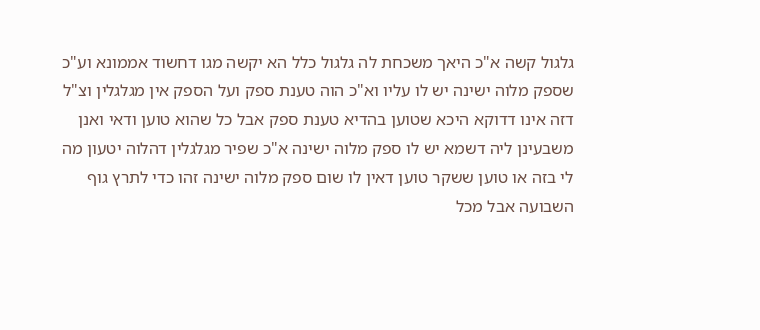גלגול קשה א"כ היאך משכחת לה גלגול כלל הא יקשה מגו דחשוד אממונא וע"כ שספק מלוה ישינה יש לו עליו וא"כ הוה טענת ספק ועל הספק אין מגלגלין וצ"ל דזה אינו דדוקא היכא שטוען בהדיא טענת ספק אבל כל שהוא טוען ודאי ואנן משבעינן ליה דשמא יש לו ספק מלוה ישינה א"כ שפיר מגלגלין דהלוה יטעון מה לי בזה או טוען ששקר טוען דאין לו שום ספק מלוה ישינה זהו כדי לתרץ גוף השבועה אבל מכל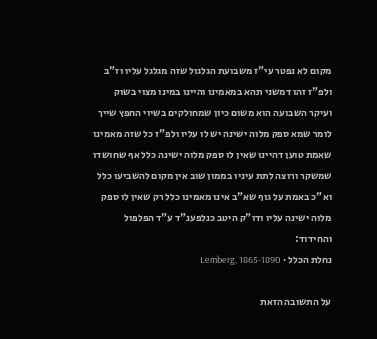מקום לא נפטר עי"ז משבועת הגלגול שזה מגלגל עליו וז"ב ולפ"ז זהו דמשני תהא במאמינו והיינו במינו מצוי בשוק ועיקר השבועה הוא משום כיון שמחולקים בשיוי החפץ שייך לומר שמא ספק מלוה ישינה יש לו עליו ולפ"ז כל שזה מאמינו שאמת טוען דהיינו שאין לו ספק מלוה ישינה כלל אף שחושדו שמשקר ורוצה לתת עיניו בממון שוב אין מקום להשביעו כלל וא"כ באמת על גוף שא"ב אינו מאמינו כלל רק שאין לו ספק מלוה ישינה עליו ודו"ק היטב כנלפענ"ד ע"ד הפלפול והחידוד:
נחלת הכלל · Lemberg, 1865-1890

על התשובה הזאת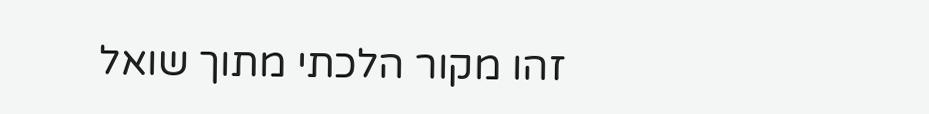זהו מקור הלכתי מתוך שואל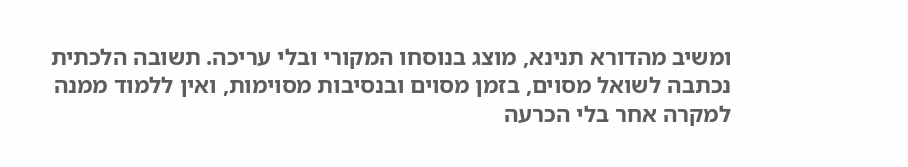ומשיב מהדורא תנינא, מוצג בנוסחו המקורי ובלי עריכה. תשובה הלכתית נכתבה לשואל מסוים, בזמן מסוים ובנסיבות מסוימות, ואין ללמוד ממנה למקרה אחר בלי הכרעה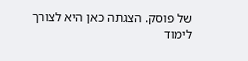של פוסק. הצגתה כאן היא לצורך לימוד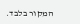המקור בלבד.